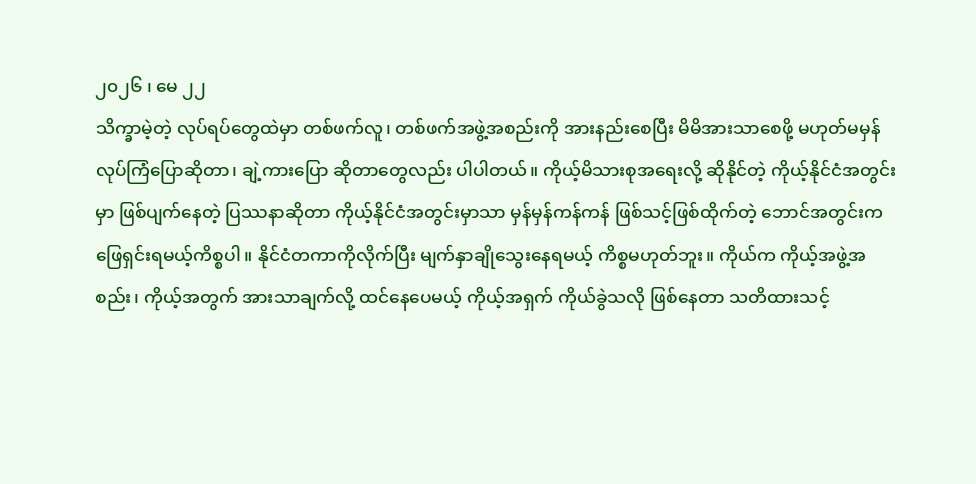၂၀၂၆ ၊ မေ ၂၂
သိက္ခာမဲ့တဲ့ လုပ်ရပ်တွေထဲမှာ တစ်ဖက်လူ၊ တစ်ဖက်အဖွဲ့အစည်းကို အားနည်းစေပြီး မိမိအားသာစေဖို့ မဟုတ်မမှန် လုပ်ကြံပြောဆိုတာ၊ ချဲ့ကားပြော ဆိုတာတွေလည်း ပါပါတယ်။ ကိုယ့်မိသားစုအရေးလို့ ဆိုနိုင်တဲ့ ကိုယ့်နိုင်ငံအတွင်းမှာ ဖြစ်ပျက်နေတဲ့ ပြဿနာဆိုတာ ကိုယ့်နိုင်ငံအတွင်းမှာသာ မှန်မှန်ကန်ကန် ဖြစ်သင့်ဖြစ်ထိုက်တဲ့ ဘောင်အတွင်းက ဖြေရှင်းရမယ့်ကိစ္စပါ။ နိုင်ငံတကာကိုလိုက်ပြီး မျက်နှာချိုသွေးနေရမယ့် ကိစ္စမဟုတ်ဘူး။ ကိုယ်က ကိုယ့်အဖွဲ့အစည်း၊ ကိုယ့်အတွက် အားသာချက်လို့ ထင်နေပေမယ့် ကိုယ့်အရှက် ကိုယ်ခွဲသလို ဖြစ်နေတာ သတိထားသင့်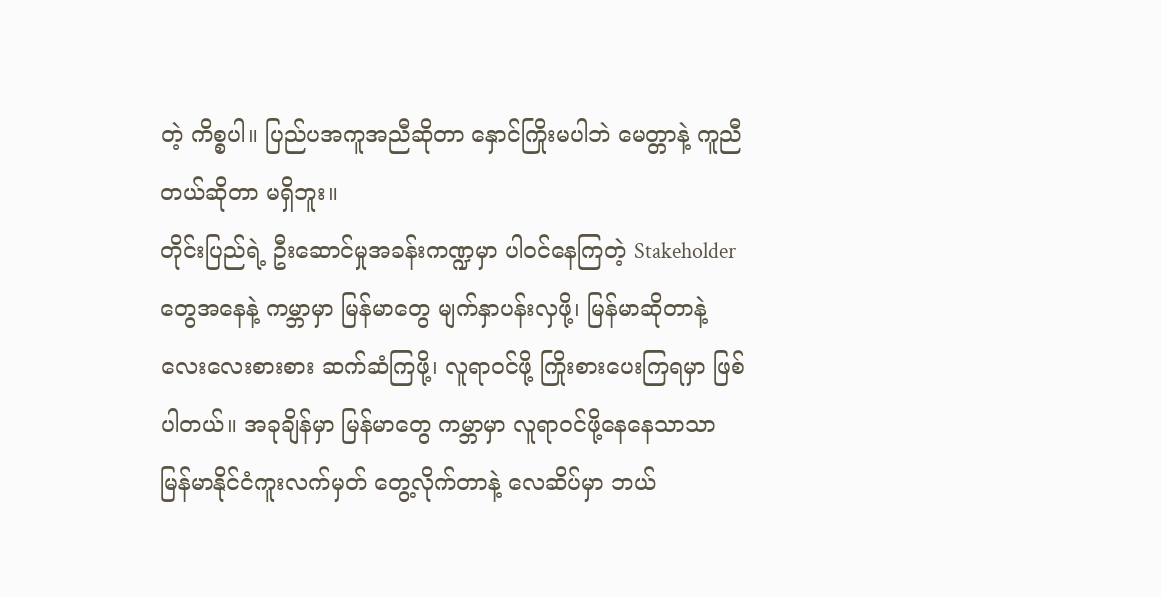တဲ့ ကိစ္စပါ။ ပြည်ပအကူအညီဆိုတာ နှောင်ကြိုးမပါဘဲ မေတ္တာနဲ့ ကူညီတယ်ဆိုတာ မရှိဘူး။
တိုင်းပြည်ရဲ့ ဦးဆောင်မှုအခန်းကဏ္ဍမှာ ပါဝင်နေကြတဲ့ Stakeholder တွေအနေနဲ့ ကမ္ဘာမှာ မြန်မာတွေ မျက်နှာပန်းလှဖို့၊ မြန်မာဆိုတာနဲ့ လေးလေးစားစား ဆက်ဆံကြဖို့၊ လူရာဝင်ဖို့ ကြိုးစားပေးကြရမှာ ဖြစ်ပါတယ်။ အခုချိန်မှာ မြန်မာတွေ ကမ္ဘာမှာ လူရာဝင်ဖို့နေနေသာသာ မြန်မာနိုင်ငံကူးလက်မှတ် တွေ့လိုက်တာနဲ့ လေဆိပ်မှာ ဘယ်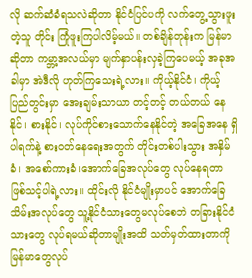လို ဆက်ဆံခံရသလဲဆိုတာ နိုင်ငံပြင်ပကို လက်တွေ့သွားဖူးတဲ့သူ တိုင်း ကြုံဖူးကြပါလိမ့်မယ်။ တစ်ချိန်တုန်းက မြန်မာဆိုတာ ကမ္ဘာ့အလယ်မှာ မျက်နှာပန်းလှခဲ့ကြပေမယ့် အခုအခါမှာ အဲဒီလို ဟုတ်ကြသေးရဲ့လား။ ကိုယ့်နိုင်ငံ၊ ကိုယ့်ပြည်တွင်းမှာ အေးချမ်းသာယာ တင့်တင့် တယ်တယ် နေနိုင်၊ စားနိုင်၊ လုပ်ကိုင်စားသောက်နေနိုင်တဲ့ အခြေအနေ ရှိပါရက်နဲ့ စားဝတ်နေရေးအတွက် တိုင်းတစ်ပါးသွား အနှိမ်ခံ၊ အစော်ကားခံ၊အောက်ခြေအလုပ်တွေ လုပ်နေရတာ ဖြစ်သင့်ပါရဲ့လား။ ထိုင်းလို နိုင်ငံမျိုးမှာပင် အောက်ခြေသိမ်းအလုပ်တွေ သူ့နိုင်ငံသားတွေမလုပ်စေဘဲ တခြားနိုင်ငံသားတွေ လုပ်ရမယ်ဆိုတာမျိုးအထိ သတ်မှတ်ထားတာကို မြန်မာတွေလုပ်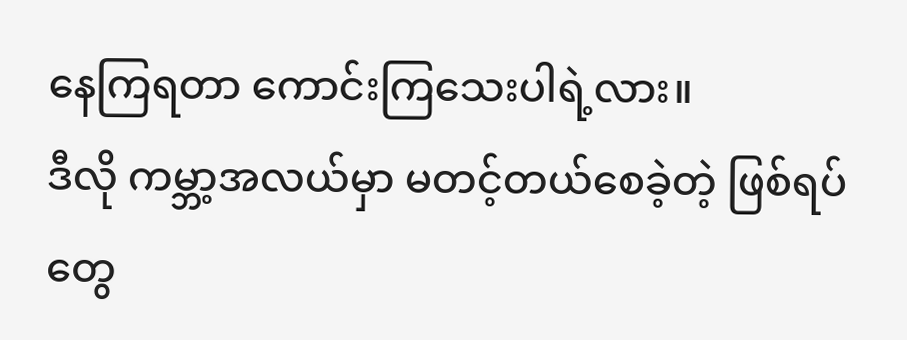နေကြရတာ ကောင်းကြသေးပါရဲ့လား။
ဒီလို ကမ္ဘာ့အလယ်မှာ မတင့်တယ်စေခဲ့တဲ့ ဖြစ်ရပ်တွေ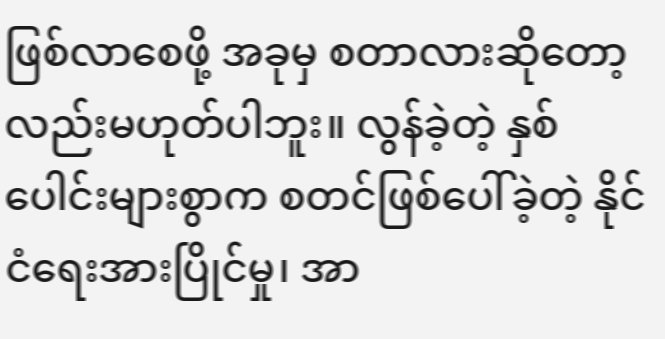ဖြစ်လာစေဖို့ အခုမှ စတာလားဆိုတော့ လည်းမဟုတ်ပါဘူး။ လွန်ခဲ့တဲ့ နှစ်ပေါင်းများစွာက စတင်ဖြစ်ပေါ်ခဲ့တဲ့ နိုင်ငံရေးအားပြိုင်မှု၊ အာ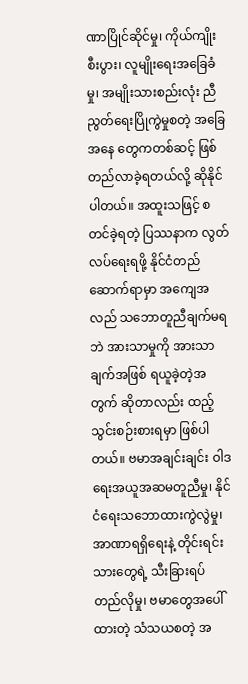ဏာပြိုင်ဆိုင်မှု၊ ကိုယ်ကျိုးစီးပွား၊ လူမျိုးရေးအခြေခံမှု၊ အမျိုးသားစည်းလုံး ညီညွတ်ရေးပြိုကွဲမှုစတဲ့ အခြေအနေ တွေကတစ်ဆင့် ဖြစ်တည်လာခဲ့ရတယ်လို့ ဆိုနိုင်ပါတယ်။ အထူးသဖြင့် စတင်ခဲ့ရတဲ့ ပြဿနာက လွတ် လပ်ရေးရဖို့ နိုင်ငံတည်ဆောက်ရာမှာ အကျေအလည် သဘောတူညီချက်မရဘဲ အားသာမှုကို အားသာချက်အဖြစ် ရယူခဲ့တဲ့အတွက် ဆိုတာလည်း ထည့်သွင်းစဉ်းစားရမှာ ဖြစ်ပါတယ်။ ဗမာအချင်းချင်း ဝါဒရေးအယူအဆမတူညီမှု၊ နိုင်ငံရေးသဘောထားကွဲလွဲမှု၊ အာဏာရရှိရေးနဲ့ တိုင်းရင်း သားတွေရဲ့ သီးခြားရပ် တည်လိုမှု၊ ဗမာတွေအပေါ်ထားတဲ့ သံသယစတဲ့ အ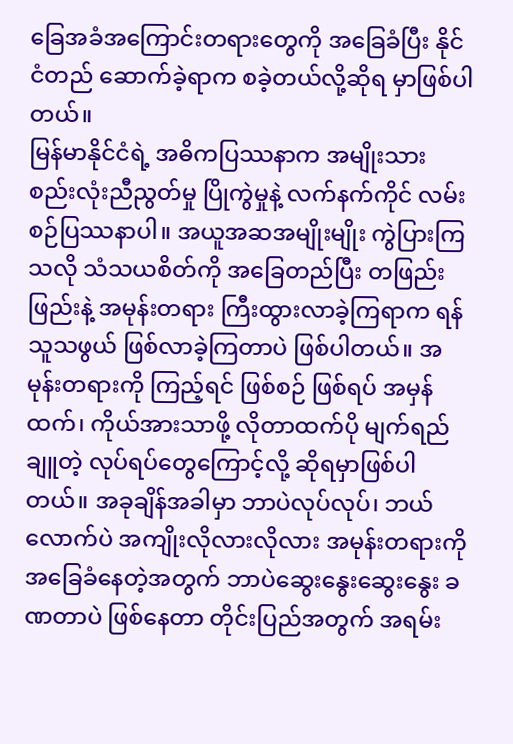ခြေအခံအကြောင်းတရားတွေကို အခြေခံပြီး နိုင်ငံတည် ဆောက်ခဲ့ရာက စခဲ့တယ်လို့ဆိုရ မှာဖြစ်ပါတယ်။
မြန်မာနိုင်ငံရဲ့ အဓိကပြဿနာက အမျိုးသား စည်းလုံးညီညွတ်မှု ပြိုကွဲမှုနဲ့ လက်နက်ကိုင် လမ်းစဉ်ပြဿနာပါ။ အယူအဆအမျိုးမျိုး ကွဲပြားကြသလို သံသယစိတ်ကို အခြေတည်ပြီး တဖြည်းဖြည်းနဲ့ အမုန်းတရား ကြီးထွားလာခဲ့ကြရာက ရန်သူသဖွယ် ဖြစ်လာခဲ့ကြတာပဲ ဖြစ်ပါတယ်။ အမုန်းတရားကို ကြည့်ရင် ဖြစ်စဉ် ဖြစ်ရပ် အမှန်ထက်၊ ကိုယ်အားသာဖို့ လိုတာထက်ပို မျက်ရည်ချူတဲ့ လုပ်ရပ်တွေကြောင့်လို့ ဆိုရမှာဖြစ်ပါတယ်။ အခုချိန်အခါမှာ ဘာပဲလုပ်လုပ်၊ ဘယ်လောက်ပဲ အကျိုးလိုလားလိုလား အမုန်းတရားကို အခြေခံနေတဲ့အတွက် ဘာပဲဆွေးနွေးဆွေးနွေး ခဏတာပဲ ဖြစ်နေတာ တိုင်းပြည်အတွက် အရမ်း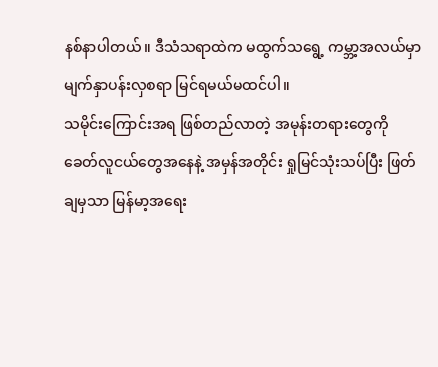နစ်နာပါတယ်။ ဒီသံသရာထဲက မထွက်သရွေ့ ကမ္ဘာ့အလယ်မှာ မျက်နှာပန်းလှစရာ မြင်ရမယ်မထင်ပါ။
သမိုင်းကြောင်းအရ ဖြစ်တည်လာတဲ့ အမုန်းတရားတွေကို ခေတ်လူငယ်တွေအနေနဲ့ အမှန်အတိုင်း ရှုမြင်သုံးသပ်ပြီး ဖြတ်ချမှသာ မြန်မာ့အရေး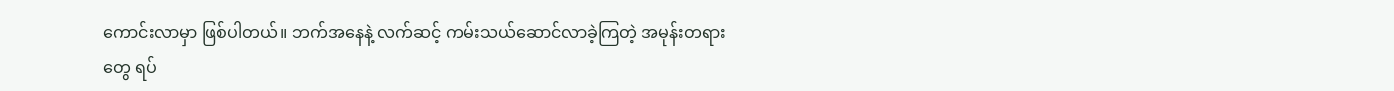ကောင်းလာမှာ ဖြစ်ပါတယ်။ ဘက်အနေနဲ့ လက်ဆင့် ကမ်းသယ်ဆောင်လာခဲ့ကြတဲ့ အမုန်းတရားတွေ ရပ်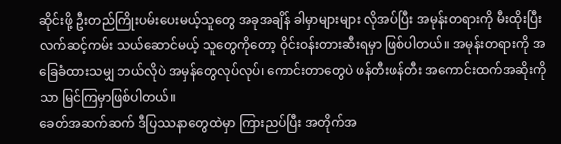ဆိုင်းဖို့ ဦးတည်ကြိုးပမ်းပေးမယ့်သူတွေ အခုအချိန် ခါမှာများများ လိုအပ်ပြီး အမုန်းတရားကို မီးထိုးပြီး လက်ဆင့်ကမ်း သယ်ဆောင်မယ့် သူတွေကိုတော့ ဝိုင်းဝန်းတားဆီးရမှာ ဖြစ်ပါတယ်။ အမုန်းတရားကို အခြေခံထားသမျှ ဘယ်လိုပဲ အမှန်တွေလုပ်လုပ်၊ ကောင်းတာတွေပဲ ဖန်တီးဖန်တီး အကောင်းထက်အဆိုးကိုသာ မြင်ကြမှာဖြစ်ပါတယ်။
ခေတ်အဆက်ဆက် ဒီပြဿနာတွေထဲမှာ ကြားညပ်ပြီး အတိုက်အ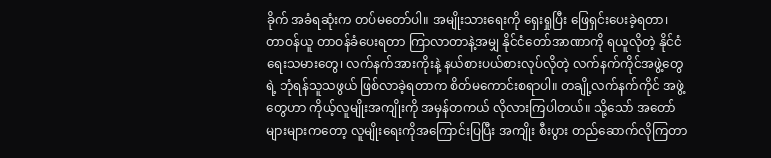ခိုက် အခံရဆုံးက တပ်မတော်ပါ။ အမျိုးသားရေးကို ရှေးရှုပြီး ဖြေရှင်းပေးခဲ့ရတာ၊ တာဝန်ယူ တာဝန်ခံပေးရတာ ကြာလာတာနဲ့အမျှ နိုင်ငံတော်အာဏာကို ရယူလိုတဲ့ နိုင်ငံရေးသမားတွေ၊ လက်နက်အားကိုးနဲ့ နယ်စားပယ်စားလုပ်လိုတဲ့ လက်နက်ကိုင်အဖွဲ့တွေရဲ့ ဘုံရန်သူသဖွယ် ဖြစ်လာခဲ့ရတာက စိတ်မကောင်းစရာပါ။ တချို့လက်နက်ကိုင် အဖွဲ့တွေဟာ ကိုယ့်လူမျိုးအကျိုးကို အမှန်တကယ် လိုလားကြပါတယ်။ သို့သော် အတော်များများကတော့ လူမျိုးရေးကိုအကြောင်းပြပြီး အကျိုး စီးပွား တည်ဆောက်လိုကြတာ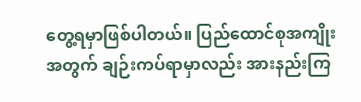တွေ့ရမှာဖြစ်ပါတယ်။ ပြည်ထောင်စုအကျိုးအတွက် ချဉ်းကပ်ရာမှာလည်း အားနည်းကြ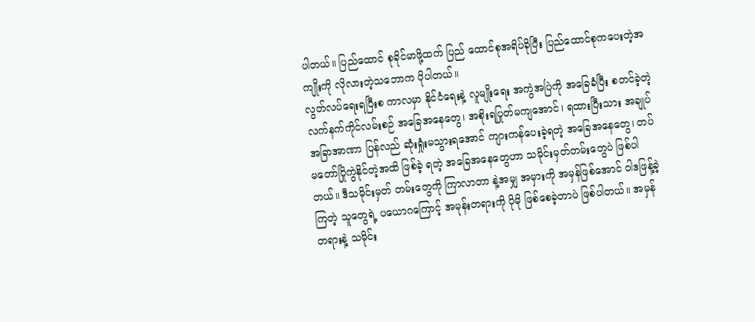ပါတယ်။ ပြည်ထောင် စုခိုင်မာဖို့ထက် ပြည် ထောင်စုအရိပ်ခိုပြီး ပြည်ထောင်စုကပေးတဲ့အကျိုးကို လိုလားတဲ့သဘောက ပိုပါတယ်။
လွတ်လပ်ရေးရပြီးစ ကာလမှာ နိုင်ငံရေးနဲ့ လူမျိုးရေး အကွဲအပြဲကို အခြေခံပြီး စတင်ခဲ့တဲ့ လက်နက်ကိုင်လမ်းစဉ် အခြေအနေတွေ၊ အစိုးရပြုတ်မကျအောင်၊ ရထားပြီးသား အချုပ်အခြာအာဏာ ပြန်လည် ဆုံးရှုံးမသွားရအောင် ကျားကန်ပေးခဲ့ရတဲ့ အခြေအနေတွေ၊ တပ် မတော်ပြိုကွဲနိုင်တဲ့အထိ ဖြစ်ခဲ့ ရတဲ့ အခြေအနေတွေဟာ သမိုင်းမှတ်တမ်းတွေပဲ ဖြစ်ပါတယ်။ ဒီသမိုင်းမှတ် တမ်းတွေကို ကြာလာတာ နဲ့အမျှ အမှားကို အမှန်ဖြစ်အောင် ဝါဒဖြန့်ခဲ့ကြတဲ့ သူတွေရဲ့ ပယောဂကြောင့် အမုန်းတရားကို ပိုမို ဖြစ်စေခဲ့တာပဲ ဖြစ်ပါတယ်။ အမှန် တရားနဲ့ သမိုင်း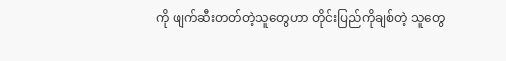ကို ဖျက်ဆီးတတ်တဲ့သူတွေဟာ တိုင်းပြည်ကိုချစ်တဲ့ သူတွေ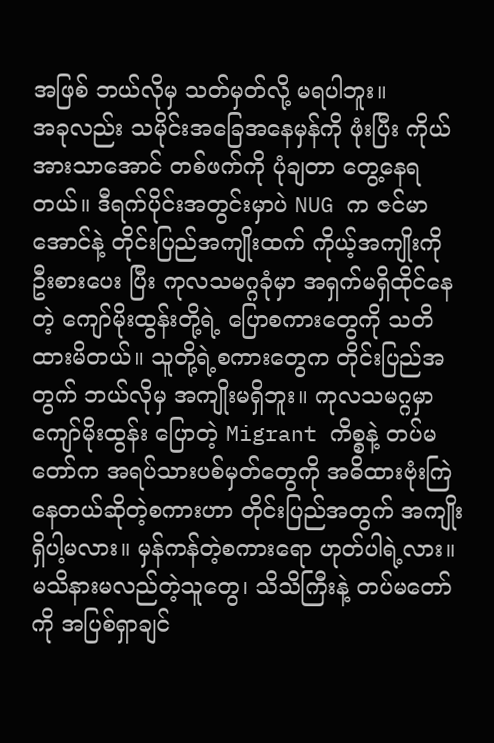အဖြစ် ဘယ်လိုမှ သတ်မှတ်လို့ မရပါဘူး။
အခုလည်း သမိုင်းအခြေအနေမှန်ကို ဖုံးပြီး ကိုယ်အားသာအောင် တစ်ဖက်ကို ပုံချတာ တွေ့နေရတယ်။ ဒီရက်ပိုင်းအတွင်းမှာပဲ NUG က ဇင်မာအောင်နဲ့ တိုင်းပြည်အကျိုးထက် ကိုယ့်အကျိုးကို ဦးစားပေး ပြီး ကုလသမဂ္ဂခုံမှာ အရှက်မရှိထိုင်နေတဲ့ ကျော်မိုးထွန်းတို့ရဲ့ ပြောစကားတွေကို သတိထားမိတယ်။ သူတို့ရဲ့စကားတွေက တိုင်းပြည်အတွက် ဘယ်လိုမှ အကျိုးမရှိဘူး။ ကုလသမဂ္ဂမှာ ကျော်မိုးထွန်း ပြောတဲ့ Migrant ကိစ္စနဲ့ တပ်မတော်က အရပ်သားပစ်မှတ်တွေကို အဓိထားဗုံးကြဲနေတယ်ဆိုတဲ့စကားဟာ တိုင်းပြည်အတွက် အကျိုးရှိပါ့မလား။ မှန်ကန်တဲ့စကားရော ဟုတ်ပါရဲ့လား။ မသိနားမလည်တဲ့သူတွေ၊ သိသိကြီးနဲ့ တပ်မတော်ကို အပြစ်ရှာချင်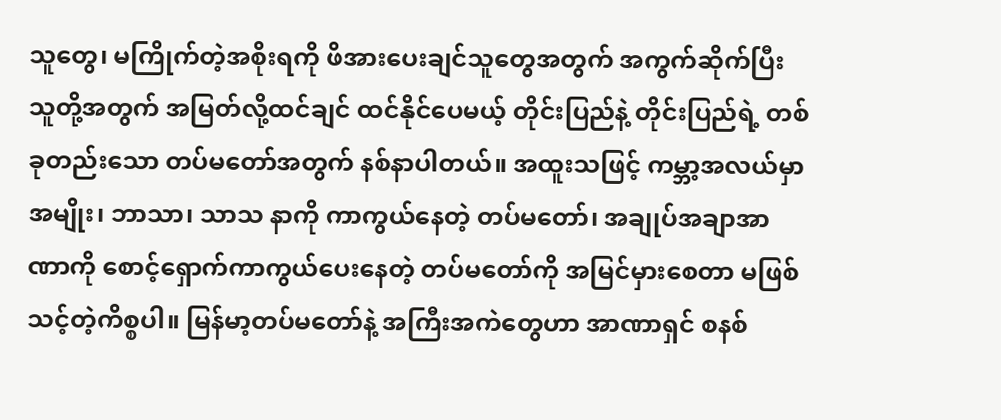သူတွေ၊ မကြိုက်တဲ့အစိုးရကို ဖိအားပေးချင်သူတွေအတွက် အကွက်ဆိုက်ပြီး သူတို့အတွက် အမြတ်လို့ထင်ချင် ထင်နိုင်ပေမယ့် တိုင်းပြည်နဲ့ တိုင်းပြည်ရဲ့ တစ်ခုတည်းသော တပ်မတော်အတွက် နစ်နာပါတယ်။ အထူးသဖြင့် ကမ္ဘာ့အလယ်မှာ အမျိုး၊ ဘာသာ၊ သာသ နာကို ကာကွယ်နေတဲ့ တပ်မတော်၊ အချုပ်အချာအာဏာကို စောင့်ရှောက်ကာကွယ်ပေးနေတဲ့ တပ်မတော်ကို အမြင်မှားစေတာ မဖြစ်သင့်တဲ့ကိစ္စပါ။ မြန်မာ့တပ်မတော်နဲ့ အကြီးအကဲတွေဟာ အာဏာရှင် စနစ်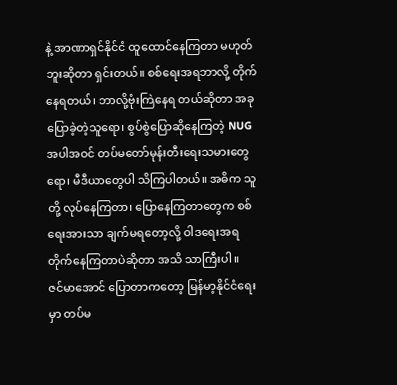နဲ့ အာဏာရှင်နိုင်ငံ ထူထောင်နေကြတာ မဟုတ်ဘူးဆိုတာ ရှင်းတယ်။ စစ်ရေးအရဘာလို့ တိုက်နေရတယ်၊ ဘာလို့ဗုံးကြဲနေရ တယ်ဆိုတာ အခုပြောခဲ့တဲ့သူရော၊ စွပ်စွဲပြောဆိုနေကြတဲ့ NUG အပါအဝင် တပ်မတော်မုန်းတီးရေးသမားတွေရော၊ မီဒီယာတွေပါ သိကြပါတယ်။ အဓိက သူတို့ လုပ်နေကြတာ၊ ပြောနေကြတာတွေက စစ်ရေးအားသာ ချက်မရတော့လို့ ဝါဒရေးအရ တိုက်နေကြတာပဲဆိုတာ အသိ သာကြီးပါ။
ဇင်မာအောင် ပြောတာကတော့ မြန်မာ့နိုင်ငံရေးမှာ တပ်မ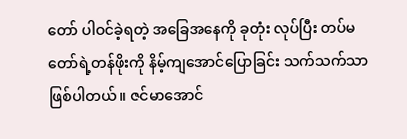တော် ပါဝင်ခဲ့ရတဲ့ အခြေအနေကို ခုတုံး လုပ်ပြီး တပ်မတော်ရဲ့တန်ဖိုးကို နိမ့်ကျအောင်ပြောခြင်း သက်သက်သာ ဖြစ်ပါတယ်။ ဇင်မာအောင်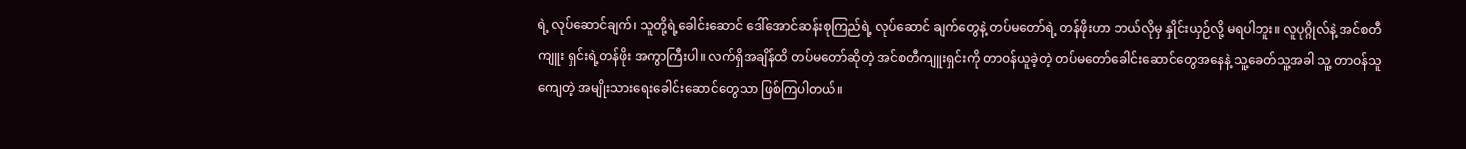ရဲ့ လုပ်ဆောင်ချက်၊ သူတို့ရဲ့ခေါင်းဆောင် ဒေါ်အောင်ဆန်းစုကြည်ရဲ့ လုပ်ဆောင် ချက်တွေနဲ့ တပ်မတော်ရဲ့ တန်ဖိုးဟာ ဘယ်လိုမှ နှိုင်းယှဉ်လို့ မရပါဘူး။ လူပုဂ္ဂိုလ်နဲ့ အင်စတီကျူး ရှင်းရဲ့တန်ဖိုး အကွာကြီးပါ။ လက်ရှိအချိန်ထိ တပ်မတော်ဆိုတဲ့ အင်စတီကျူးရှင်းကို တာဝန်ယူခဲ့တဲ့ တပ်မတော်ခေါင်းဆောင်တွေအနေနဲ့ သူ့ခေတ်သူ့အခါ သူ့ တာဝန်သူကျေတဲ့ အမျိုးသားရေးခေါင်းဆောင်တွေသာ ဖြစ်ကြပါတယ်။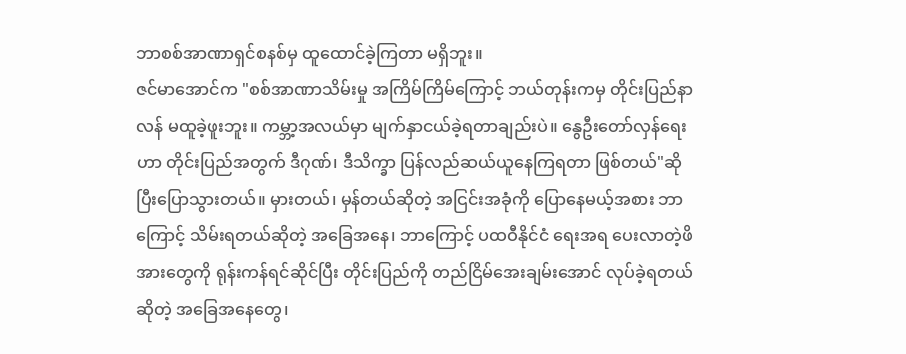ဘာစစ်အာဏာရှင်စနစ်မှ ထူထောင်ခဲ့ကြတာ မရှိဘူး။
ဇင်မာအောင်က "စစ်အာဏာသိမ်းမှု အကြိမ်ကြိမ်ကြောင့် ဘယ်တုန်းကမှ တိုင်းပြည်နာလန် မထူခဲ့ဖူးဘူး။ ကမ္ဘာ့အလယ်မှာ မျက်နှာငယ်ခဲ့ရတာချည်းပဲ။ နွေဦးတော်လှန်ရေးဟာ တိုင်းပြည်အတွက် ဒီဂုဏ်၊ ဒီသိက္ခာ ပြန်လည်ဆယ်ယူနေကြရတာ ဖြစ်တယ်"ဆိုပြီးပြောသွားတယ်။ မှားတယ်၊ မှန်တယ်ဆိုတဲ့ အငြင်းအခုံကို ပြောနေမယ့်အစား ဘာကြောင့် သိမ်းရတယ်ဆိုတဲ့ အခြေအနေ၊ ဘာကြောင့် ပထဝီနိုင်ငံ ရေးအရ ပေးလာတဲ့ဖိအားတွေကို ရုန်းကန်ရင်ဆိုင်ပြီး တိုင်းပြည်ကို တည်ငြိမ်အေးချမ်းအောင် လုပ်ခဲ့ရတယ်ဆိုတဲ့ အခြေအနေတွေ၊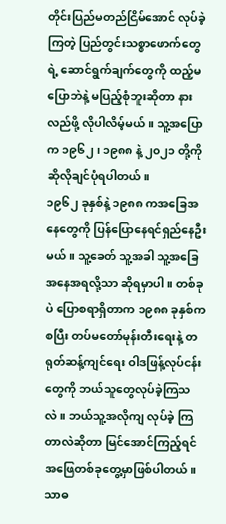တိုင်းပြည်မတည်ငြိမ်အောင် လုပ်ခဲ့ကြတဲ့ ပြည်တွင်းသစ္စာဖောက်တွေရဲ့ ဆောင်ရွက်ချက်တွေကို ထည့်မပြောဘဲနဲ့ မပြည့်စုံဘူးဆိုတာ နားလည်ဖို့ လိုပါလိမ့်မယ်။ သူ့အပြောက ၁၉၆၂ ၊ ၁၉၈၈ နဲ့ ၂၀၂၁ တို့ကို ဆိုလိုချင်ပုံရပါတယ်။
၁၉၆၂ ခုနှစ်နဲ့ ၁၉၈၈ ကအခြေအနေတွေကို ပြန်ပြောနေရင်ရှည်နေဦးမယ်။ သူ့ခေတ် သူ့အခါ သူ့အခြေအနေအရလို့သာ ဆိုရမှာပါ။ တစ်ခုပဲ ပြောစရာရှိတာက ၁၉၈၈ ခုနှစ်ကစပြီး တပ်မတော်မုန်းတီးရေးနဲ့ တရုတ်ဆန့်ကျင်ရေး ဝါဒဖြန့်လုပ်ငန်းတွေကို ဘယ်သူတွေလုပ်ခဲ့ကြသလဲ။ ဘယ်သူ့အလိုကျ လုပ်ခဲ့ ကြတာလဲဆိုတာ မြင်အောင်ကြည့်ရင် အဖြေတစ်ခုတွေ့မှာဖြစ်ပါတယ်။ သာဓ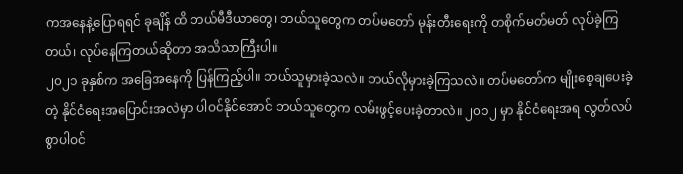ကအနေနဲ့ပြောရရင် ခုချိန် ထိ ဘယ်မီဒီယာတွေ၊ ဘယ်သူတွေက တပ်မတော် မုန်းတီးရေးကို တစိုက်မတ်မတ် လုပ်ခဲ့ကြတယ်၊ လုပ်နေကြတယ်ဆိုတာ အသိသာကြီးပါ။
၂၀၂၁ ခုနှစ်က အခြေအနေကို ပြန်ကြည့်ပါ။ ဘယ်သူမှားခဲ့သလဲ။ ဘယ်လိုမှားခဲ့ကြသလဲ။ တပ်မတော်က မျိုးစေ့ချပေးခဲ့တဲ့ နိုင်ငံရေးအပြောင်းအလဲမှာ ပါဝင်နိုင်အောင် ဘယ်သူတွေက လမ်းဖွင့်ပေးခဲ့တာလဲ။ ၂၀၁၂ မှာ နိုင်ငံရေးအရ လွတ်လပ်စွာပါဝင်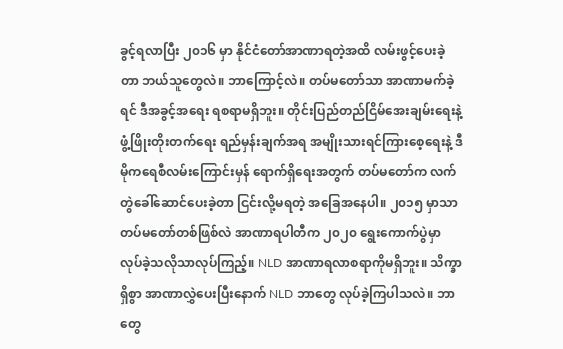ခွင့်ရလာပြီး ၂၀၁၆ မှာ နိုင်ငံတော်အာဏာရတဲ့အထိ လမ်းဖွင့်ပေးခဲ့တာ ဘယ်သူတွေလဲ။ ဘာကြောင့်လဲ။ တပ်မတော်သာ အာဏာမက်ခဲ့ရင် ဒီအခွင့်အရေး ရစရာမရှိဘူး။ တိုင်းပြည်တည်ငြိမ်အေးချမ်းရေးနဲ့ ဖွံ့ဖြိုးတိုးတက်ရေး ရည်မှန်းချက်အရ အမျိုးသားရင်ကြားစေ့ရေးနဲ့ ဒီမိုကရေစီလမ်းကြောင်းမှန် ရောက်ရှိရေးအတွက် တပ်မတော်က လက်တွဲခေါ်ဆောင်ပေးခဲ့တာ ငြင်းလို့မရတဲ့ အခြေအနေပါ။ ၂၀၁၅ မှာသာ တပ်မတော်တစ်ဖြစ်လဲ အာဏာရပါတီက ၂၀၂၀ ရွေးကောက်ပွဲမှာ လုပ်ခဲ့သလိုသာလုပ်ကြည့်။ NLD အာဏာရလာစရာကိုမရှိဘူး။ သိက္ခာရှိစွာ အာဏာလွှဲပေးပြီးနောက် NLD ဘာတွေ လုပ်ခဲ့ကြပါသလဲ။ ဘာတွေ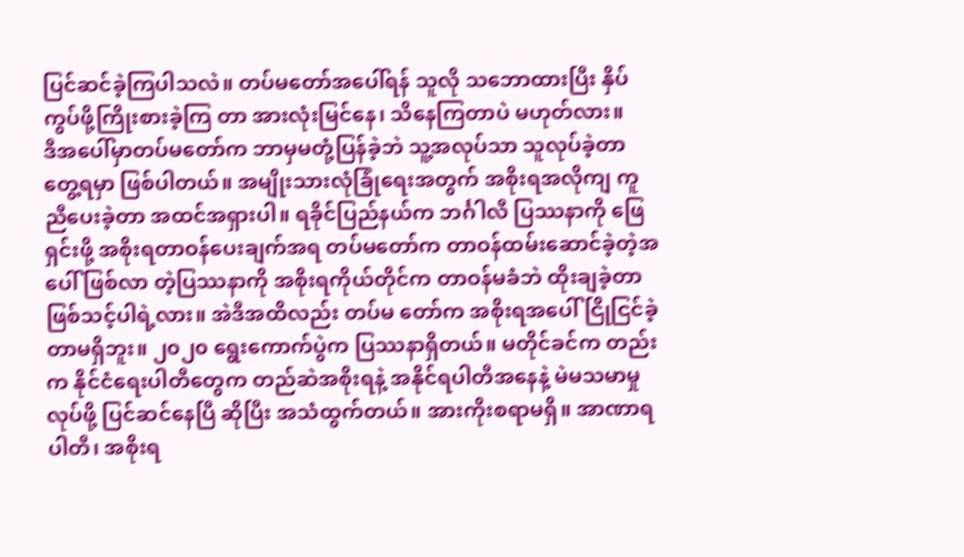ပြင်ဆင်ခဲ့ကြပါသလဲ။ တပ်မတော်အပေါ်ရန် သူလို သဘောထားပြီး နှိပ်ကွပ်ဖို့ကြိုးစားခဲ့ကြ တာ အားလုံးမြင်နေ၊ သိနေကြတာပဲ မဟုတ်လား။
ဒီအပေါ်မှာတပ်မတော်က ဘာမှမတုံ့ပြန်ခဲ့ဘဲ သူ့အလုပ်သာ သူလုပ်ခဲ့တာတွေ့ရမှာ ဖြစ်ပါတယ်။ အမျိုးသားလုံခြုံရေးအတွက် အစိုးရအလိုကျ ကူညီပေးခဲ့တာ အထင်အရှားပါ။ ရခိုင်ပြည်နယ်က ဘင်္ဂါလီ ပြဿနာကို ဖြေရှင်းဖို့ အစိုးရတာဝန်ပေးချက်အရ တပ်မတော်က တာဝန်ထမ်းဆောင်ခဲ့တဲ့အပေါ် ဖြစ်လာ တဲ့ပြဿနာကို အစိုးရကိုယ်တိုင်က တာဝန်မခံဘဲ ထိုးချခဲ့တာ ဖြစ်သင့်ပါရဲ့လား။ အဲဒီအထိလည်း တပ်မ တော်က အစိုးရအပေါ် ငြိုငြင်ခဲ့တာမရှိဘူး။ ၂၀၂၀ ရွေးကောက်ပွဲက ပြဿနာရှိတယ်။ မတိုင်ခင်က တည်းက နိုင်ငံရေးပါတီတွေက တည်ဆဲအစိုးရနဲ့ အနိုင်ရပါတီအနေနဲ့ မဲမသမာမှုလုပ်ဖို့ ပြင်ဆင်နေပြီ ဆိုပြီး အသံထွက်တယ်။ အားကိုးစရာမရှိ။ အာဏာရပါတီ၊ အစိုးရ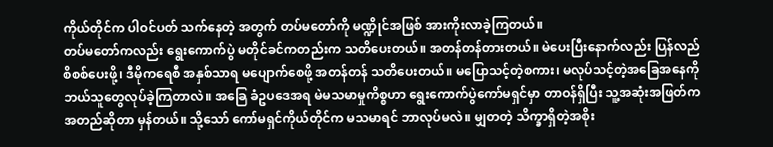ကိုယ်တိုင်က ပါဝင်ပတ် သက်နေတဲ့ အတွက် တပ်မတော်ကို မဏ္ဍိုင်အဖြစ် အားကိုးလာခဲ့ကြတယ်။
တပ်မတော်ကလည်း ရွေးကောက်ပွဲ မတိုင်ခင်ကတည်းက သတိပေးတယ်။ အတန်တန်တားတယ်။ မဲပေးပြီးနောက်လည်း ပြန်လည်စိစစ်ပေးဖို့၊ ဒီမိုကရေစီ အနှစ်သာရ မပျောက်စေဖို့ အတန်တန် သတိပေးတယ်။ မပြောသင့်တဲ့စကား၊ မလုပ်သင့်တဲ့အခြေအနေကို ဘယ်သူတွေလုပ်ခဲ့ကြတာလဲ။ အခြေ ခံဥပဒေအရ မဲမသမာမှုကိစ္စဟာ ရွေးကောက်ပွဲကော်မရှင်မှာ တာဝန်ရှိပြီး သူ့အဆုံးအဖြတ်က အတည်ဆိုတာ မှန်တယ်။ သို့သော် ကော်မရှင်ကိုယ်တိုင်က မသမာရင် ဘာလုပ်မလဲ။ မျှတတဲ့ သိက္ခာရှိတဲ့အစိုး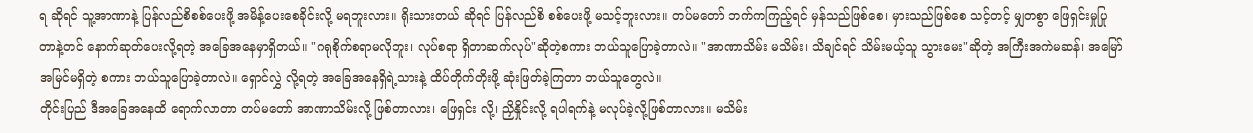ရ ဆိုရင် သူ့အာဏာနဲ့ ပြန်လည်စိစစ်ပေးဖို့ အမိန့်ပေးစေခိုင်းလို့ မရဘူးလား။ ရိုးသားတယ် ဆိုရင် ပြန်လည်စိ စစ်ပေးဖို့ မသင့်ဘူးလား။ တပ်မတော် ဘက်ကကြည့်ရင် မှန်သည်ဖြစ်စေ၊ မှားသည်ဖြစ်စေ သင့်တင့် မျှတစွာ ဖြေရှင်းမှုပြုတာနဲ့တင် နောက်ဆုတ်ပေးလို့ရတဲ့ အခြေအနေမှာရှိတယ်။ "ဂရုစိုက်စရာမလိုဘူး၊ လုပ်စရာ ရှိတာဆက်လုပ်"ဆိုတဲ့စကား ဘယ်သူပြောခဲ့တာလဲ။ "အာဏာသိမ်း မသိမ်း၊ သိချင်ရင် သိမ်းမယ့်သူ သွားမေး"ဆိုတဲ့ အကြီးအကဲမဆန်၊ အမြော်အမြင်မရှိတဲ့ စကား ဘယ်သူပြောခဲ့တာလဲ။ ရှောင်လွှဲ လို့ရတဲ့ အခြေအနေရှိရဲ့သားနဲ့ ထိပ်တိုက်တိုးဖို့ ဆုံးဖြတ်ခဲ့ကြတာ ဘယ်သူတွေလဲ။
တိုင်းပြည် ဒီအခြေအနေထိ ရောက်လာတာ တပ်မတော် အာဏာသိမ်းလို့ ဖြစ်တာလား၊ ဖြေရှင်း လို့၊ ညှိနှိုင်းလို့ ရပါရက်နဲ့ မလုပ်ခဲ့လို့ဖြစ်တာလား။ မသိမ်း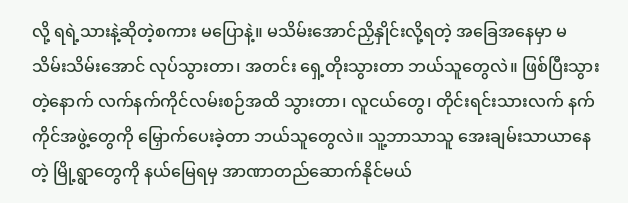လို့ ရရဲ့သားနဲ့ဆိုတဲ့စကား မပြောနဲ့။ မသိမ်းအောင်ညှိနှိုင်းလို့ရတဲ့ အခြေအနေမှာ မသိမ်းသိမ်းအောင် လုပ်သွားတာ၊ အတင်း ရှေ့တိုးသွားတာ ဘယ်သူတွေလဲ။ ဖြစ်ပြီးသွားတဲ့နောက် လက်နက်ကိုင်လမ်းစဉ်အထိ သွားတာ၊ လူငယ်တွေ၊ တိုင်းရင်းသားလက် နက်ကိုင်အဖွဲ့တွေကို မြှောက်ပေးခဲ့တာ ဘယ်သူတွေလဲ။ သူ့ဘာသာသူ အေးချမ်းသာယာနေတဲ့ မြို့ရွာတွေကို နယ်မြေရမှ အာဏာတည်ဆောက်နိုင်မယ်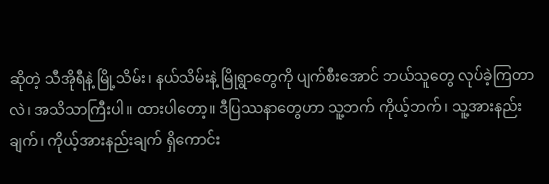ဆိုတဲ့ သီအိုရီနဲ့ မြို့သိမ်း၊ နယ်သိမ်းနဲ့ မြိုရွာတွေကို ပျက်စီးအောင် ဘယ်သူတွေ လုပ်ခဲ့ကြတာလဲ၊ အသိသာကြီးပါ။ ထားပါတော့။ ဒီပြဿနာတွေဟာ သူ့ဘက် ကိုယ့်ဘက်၊ သူ့အားနည်းချက်၊ ကိုယ့်အားနည်းချက် ရှိကောင်း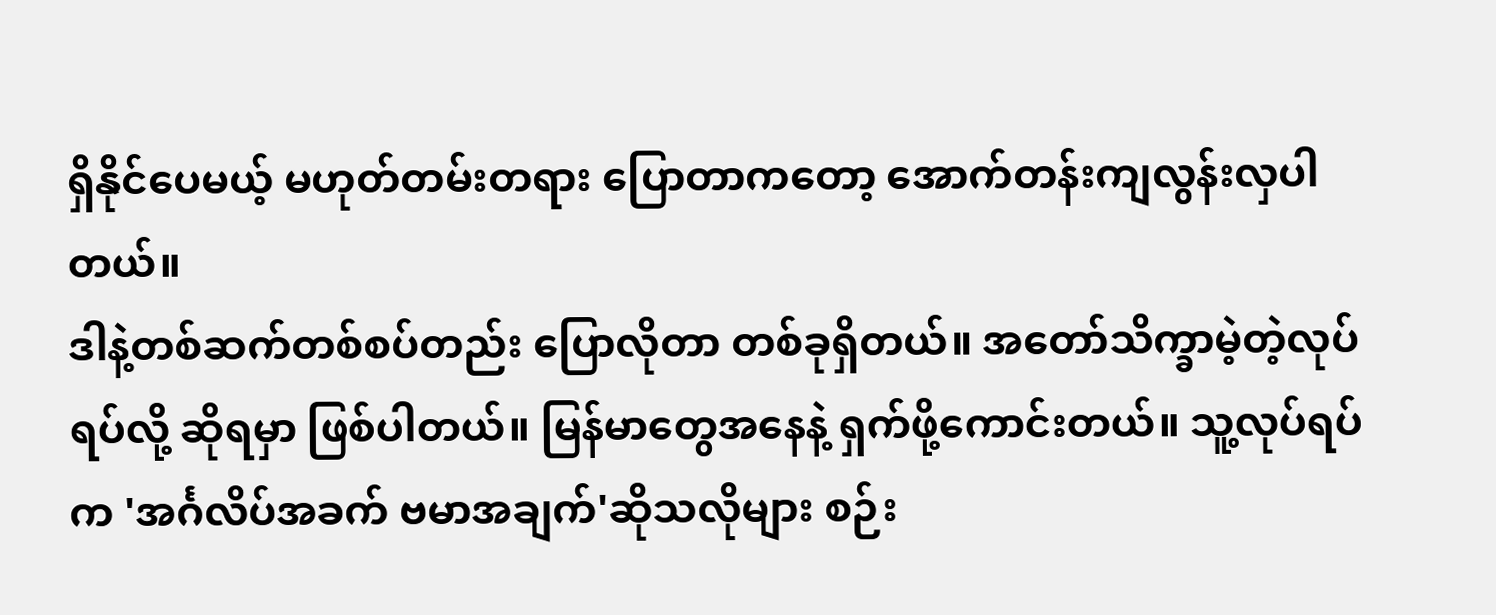ရှိနိုင်ပေမယ့် မဟုတ်တမ်းတရား ပြောတာကတော့ အောက်တန်းကျလွန်းလှပါတယ်။
ဒါနဲ့တစ်ဆက်တစ်စပ်တည်း ပြောလိုတာ တစ်ခုရှိတယ်။ အတော်သိက္ခာမဲ့တဲ့လုပ်ရပ်လို့ ဆိုရမှာ ဖြစ်ပါတယ်။ မြန်မာတွေအနေနဲ့ ရှက်ဖို့ကောင်းတယ်။ သူ့လုပ်ရပ်က 'အင်္ဂလိပ်အခက် ဗမာအချက်'ဆိုသလိုများ စဉ်း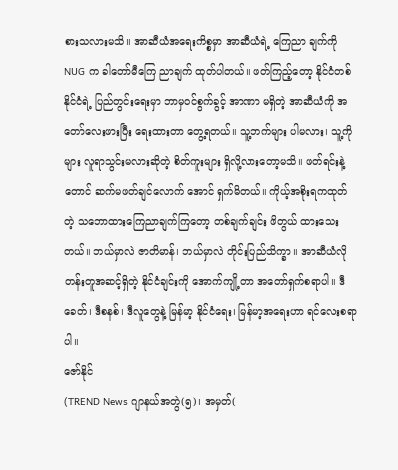စားသလားမသိ။ အာဆီယံအရေးကိစ္စမှာ အာဆီယံရဲ့ ကြေညာ ချက်ကို NUG က ခါတော်မီကြေ ညာချက် ထုတ်ပါတယ်။ ဖတ်ကြည့်တော့ နိုင်ငံတစ်နိုင်ငံရဲ့ ပြည်တွင်းရေးမှာ ဘာမှဝင်စွက်ခွင့် အာဏာ မရှိတဲ့ အာဆီယံကို အတော်လေးဖားပြီး ရေးထားတာ တွေ့ရတယ်။ သူ့ဘက်များ ပါမလား၊ သူ့ကိုများ လူရာသွင်းမလားဆိုတဲ့ စိတ်ကူးများ ရှိလို့လားတော့မသိ။ ဖတ်ရင်းနဲ့တောင် ဆက်မဖတ်ချင်လောက် အောင် ရှက်မိတယ်။ ကိုယ့်အစိုးရကထုတ်တဲ့ သဘောထားကြေညာချက်ကြတော့ တစ်ချက်ချင်း ဖိတွယ် ထားသေးတယ်။ ဘယ်မှာလဲ ဇာတိမာန်၊ ဘယ်မှာလဲ တိုင်းပြည်သိက္ခာ။ အာဆီယံလို တန်းတူအဆင့်ရှိတဲ့ နိုင်ငံချင်းကို အောက်ကျို့တာ အတော်ရှက်စရာပါ။ ဒီခေတ်၊ ဒီစနစ်၊ ဒီလူတွေနဲ့ မြန်မာ့ နိုင်ငံရေး၊ မြန်မာ့အရေးဟာ ရင်လေးစရာပါ။
ဇော်နိုင်
(TREND News ဂျာနယ်အတွဲ(၅)၊ အမှတ်(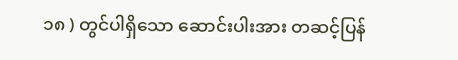၁၈ ) တွင်ပါရှိသော ဆောင်းပါးအား တဆင့်ပြန်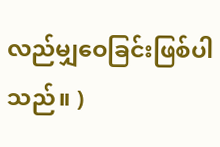လည်မျှဝေခြင်းဖြစ်ပါသည်။ )